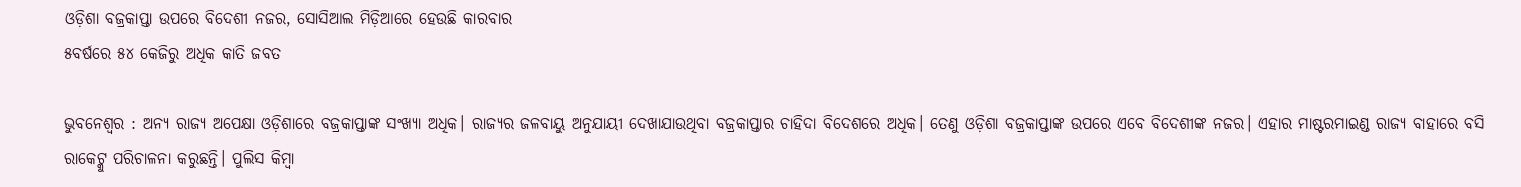ଓଡ଼ିଶା ବଜ୍ରକାପ୍ତା ଉପରେ ବିଦେଶୀ ନଜର, ସୋସିଆଲ ମିଡ଼ିଆରେ ହେଉଛି କାରବାର
୫ବର୍ଷରେ ୫୪ କେଜିରୁ ଅଧିକ କାତି ଜବତ

ଭୁବନେଶ୍ୱର : ଅନ୍ୟ ରାଜ୍ୟ ଅପେକ୍ଷା ଓଡ଼ିଶାରେ ବଜ୍ରକାପ୍ତାଙ୍କ ସଂଖ୍ୟା ଅଧିକ। ରାଜ୍ୟର ଜଳବାୟୁ ଅନୁଯାୟୀ ଦେଖାଯାଉଥିବା ବଜ୍ରକାପ୍ତାର ଚାହିଦା ବିଦେଶରେ ଅଧିକ। ତେଣୁ ଓଡ଼ିଶା ବଜ୍ରକାପ୍ତାଙ୍କ ଉପରେ ଏବେ ବିଦେଶୀଙ୍କ ନଜର। ଏହାର ମାଷ୍ଟରମାଇଣ୍ଡ ରାଜ୍ୟ ବାହାରେ ବସି ରାକେଟ୍କୁ ପରିଚାଳନା କରୁଛନ୍ତି। ପୁଲିସ କିମ୍ବା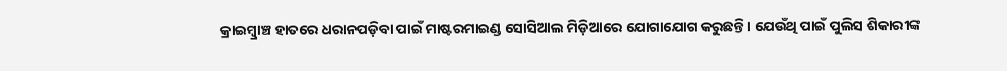କ୍ରାଇମ୍ବ୍ରାଞ୍ଚ ହାତରେ ଧରାନପଡ଼ିବା ପାଇଁ ମାଷ୍ଟରମାଇଣ୍ଡ ସୋସିଆଲ ମିଡ଼ିଆରେ ଯୋଗାଯୋଗ କରୁଛନ୍ତି। ଯେଉଁଥି ପାଇଁ ପୁଲିସ ଶିକାରୀଙ୍କ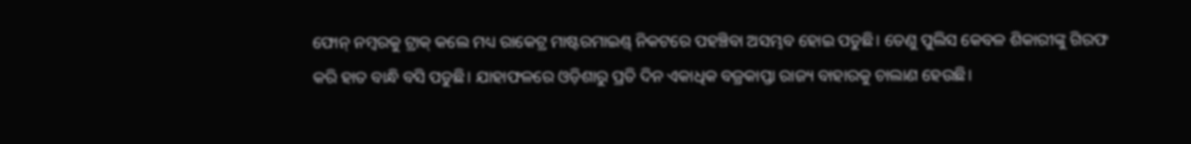ଫୋନ୍ ନମ୍ବରକୁ ଟ୍ରାକ୍ କଲେ ମଧ୍ୟ ରାକେଟ୍ର ମାଷ୍ଟରମାଇଣ୍ଡ୍ ନିକଟରେ ପହଞ୍ଚିବା ଅସମ୍ଭବ ହୋଇ ପଡୁଛି। ତେଣୁ ପୁଲିସ କେବଳ ଶିକାରୀଙ୍କୁ ଗିରଫ କରି ହାତ ବାନ୍ଧି ବସି ପଡୁଛି। ଯାହାଫଳରେ ଓଡ଼ିଶାରୁ ପ୍ରତି ଦିନ ଏକାଧିକ ବଜ୍ରକାପ୍ତା ରାଜ୍ୟ ବାହାରକୁ ଚାଲାଣ ହେଉଛି।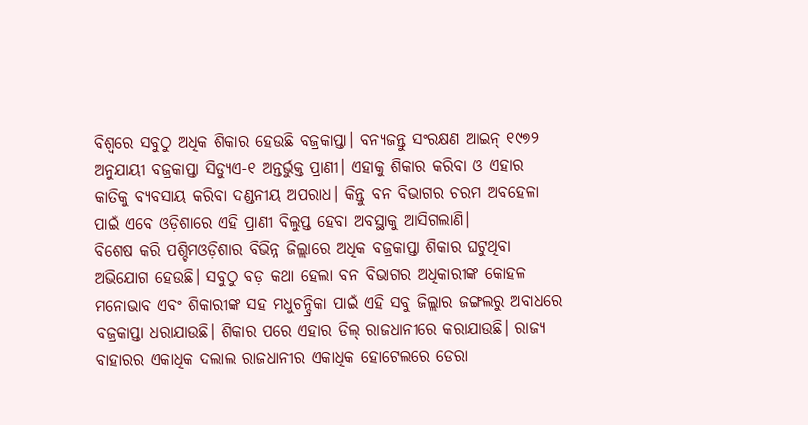ବିଶ୍ୱରେ ସବୁଠୁ ଅଧିକ ଶିକାର ହେଉଛି ବଜ୍ରକାପ୍ତା। ବନ୍ୟଜନ୍ତୁ ସଂରକ୍ଷଣ ଆଇନ୍ ୧୯୭୨ ଅନୁଯାୟୀ ବଜ୍ରକାପ୍ତା ସିଡ୍ୟୁଏ-୧ ଅନ୍ତର୍ଭୁକ୍ତ ପ୍ରାଣୀ। ଏହାକୁ ଶିକାର କରିବା ଓ ଏହାର କାତିକୁ ବ୍ୟବସାୟ କରିବା ଦଣ୍ଡନୀୟ ଅପରାଧ। କିନ୍ତୁ ବନ ବିଭାଗର ଚରମ ଅବହେଳା ପାଇଁ ଏବେ ଓଡ଼ିଶାରେ ଏହି ପ୍ରାଣୀ ବିଲୁପ୍ତ ହେବା ଅବସ୍ଥାକୁ ଆସିଗଲାଣି।
ବିଶେଷ କରି ପଶ୍ଚିମଓଡ଼ିଶାର ବିଭିନ୍ନ ଜିଲ୍ଲାରେ ଅଧିକ ବଜ୍ରକାପ୍ତା ଶିକାର ଘଟୁଥିବା ଅଭିଯୋଗ ହେଉଛି। ସବୁଠୁ ବଡ଼ କଥା ହେଲା ବନ ବିଭାଗର ଅଧିକାରୀଙ୍କ କୋହଳ ମନୋଭାବ ଏବଂ ଶିକାରୀଙ୍କ ସହ ମଧୁଚନ୍ଦ୍ରିକା ପାଇଁ ଏହି ସବୁ ଜିଲ୍ଲାର ଜଙ୍ଗଲରୁ ଅବାଧରେ ବଜ୍ରକାପ୍ତା ଧରାଯାଉଛି। ଶିକାର ପରେ ଏହାର ଡିଲ୍ ରାଜଧାନୀରେ କରାଯାଉଛି। ରାଜ୍ୟ ବାହାରର ଏକାଧିକ ଦଲାଲ ରାଜଧାନୀର ଏକାଧିକ ହୋଟେଲରେ ଡେରା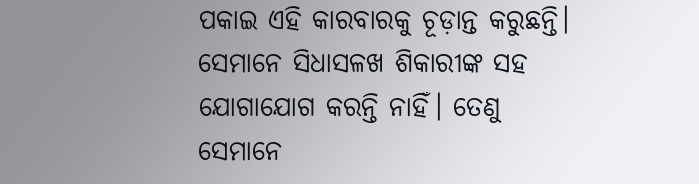ପକାଇ ଏହି କାରବାରକୁ ଚୂଡ଼ାନ୍ତ କରୁଛନ୍ତି। ସେମାନେ ସିଧାସଳଖ ଶିକାରୀଙ୍କ ସହ ଯୋଗାଯୋଗ କରନ୍ତି ନାହିଁ। ତେଣୁ ସେମାନେ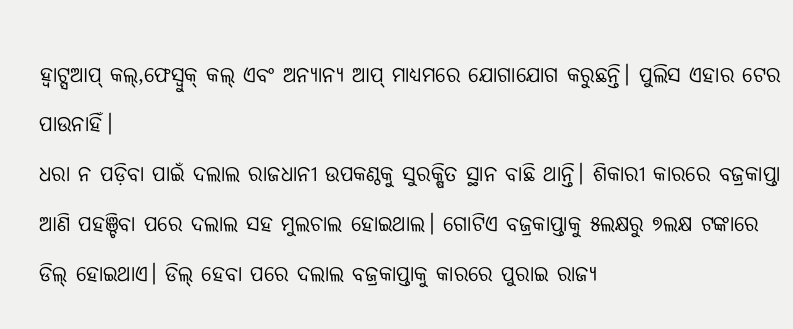ହ୍ୱାଟ୍ସଆପ୍ କଲ୍,ଫେସ୍ବୁକ୍ କଲ୍ ଏବଂ ଅନ୍ୟାନ୍ୟ ଆପ୍ ମାଧ୍ୟମରେ ଯୋଗାଯୋଗ କରୁଛନ୍ତି। ପୁଲିସ ଏହାର ଟେର ପାଉନାହିଁ।
ଧରା ନ ପଡ଼ିବା ପାଇଁ ଦଲାଲ ରାଜଧାନୀ ଉପକଣ୍ଠକୁ ସୁରକ୍ଷିତ ସ୍ଥାନ ବାଛି ଥାନ୍ତି। ଶିକାରୀ କାରରେ ବଜ୍ରକାପ୍ତା ଆଣି ପହଞ୍ଚିବା ପରେ ଦଲାଲ ସହ ମୁଲଚାଲ ହୋଇଥାଲ। ଗୋଟିଏ ବଜ୍ରକାପ୍ତାକୁ ୫ଲକ୍ଷରୁ ୭ଲକ୍ଷ ଟଙ୍କାରେ ଡିଲ୍ ହୋଇଥାଏ। ଡିଲ୍ ହେବା ପରେ ଦଲାଲ ବଜ୍ରକାପ୍ତାକୁ କାରରେ ପୁରାଇ ରାଜ୍ୟ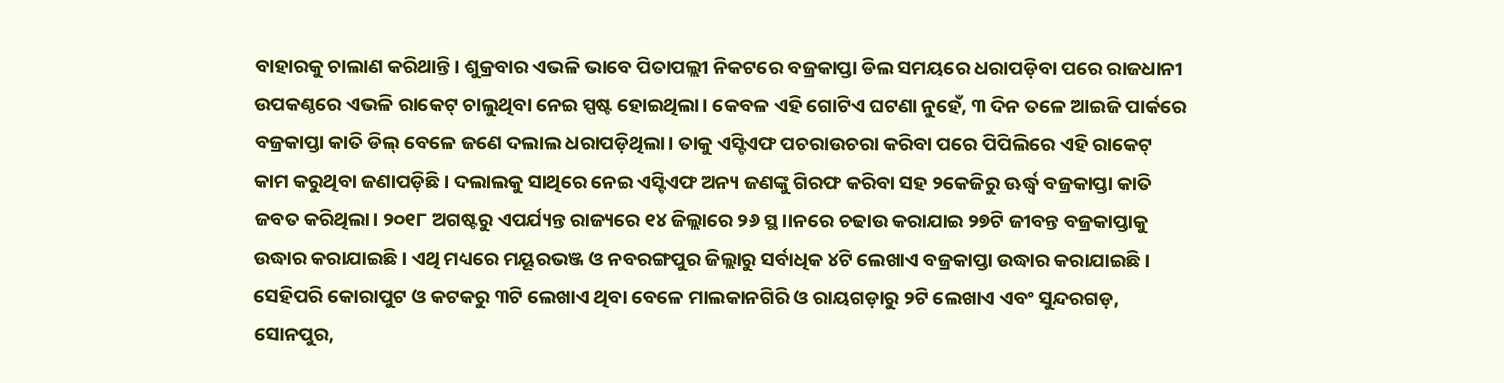ବାହାରକୁ ଚାଲାଣ କରିଥାନ୍ତି। ଶୁକ୍ରବାର ଏଭଳି ଭାବେ ପିତାପଲ୍ଲୀ ନିକଟରେ ବଜ୍ରକାପ୍ତା ଡିଲ ସମୟରେ ଧରାପଡ଼ିବା ପରେ ରାଜଧାନୀ ଉପକଣ୍ଠରେ ଏଭଳି ରାକେଟ୍ ଚାଲୁଥିବା ନେଇ ସ୍ପଷ୍ଟ ହୋଇଥିଲା। କେବଳ ଏହି ଗୋଟିଏ ଘଟଣା ନୁହେଁ, ୩ ଦିନ ତଳେ ଆଇଜି ପାର୍କରେ ବଜ୍ରକାପ୍ତା କାତି ଡିଲ୍ ବେଳେ ଜଣେ ଦଲାଲ ଧରାପଡ଼ିଥିଲା। ତାକୁ ଏସ୍ଟିଏଫ ପଚରାଉଚରା କରିବା ପରେ ପିପିଲିରେ ଏହି ରାକେଟ୍ କାମ କରୁଥିବା ଜଣାପଡ଼ିଛି। ଦଲାଲକୁ ସାଥିରେ ନେଇ ଏସ୍ଟିଏଫ ଅନ୍ୟ ଜଣଙ୍କୁ ଗିରଫ କରିବା ସହ ୨କେଜିରୁ ଊର୍ଦ୍ଧ୍ବ ବଜ୍ରକାପ୍ତା କାତି ଜବତ କରିଥିଲା। ୨୦୧୮ ଅଗଷ୍ଟରୁ ଏପର୍ଯ୍ୟନ୍ତ ରାଜ୍ୟରେ ୧୪ ଜିଲ୍ଲାରେ ୨୬ ସ୍ଥ।।ନରେ ଚଢାଉ କରାଯାଇ ୨୭ଟି ଜୀବନ୍ତ ବଜ୍ରକାପ୍ତାକୁ ଉଦ୍ଧାର କରାଯାଇଛି। ଏଥି ମଧ୍ୟରେ ମୟୂରଭଞ୍ଜ ଓ ନବରଙ୍ଗପୁର ଜିଲ୍ଲାରୁ ସର୍ବାଧିକ ୪ଟି ଲେଖାଏ ବଜ୍ରକାପ୍ତା ଉଦ୍ଧାର କରାଯାଇଛି।
ସେହିପରି କୋରାପୁଟ ଓ କଟକରୁ ୩ଟି ଲେଖାଏ ଥିବା ବେଳେ ମାଲକାନଗିରି ଓ ରାୟଗଡ଼ାରୁ ୨ଟି ଲେଖାଏ ଏବଂ ସୁନ୍ଦରଗଡ଼, ସୋନପୁର,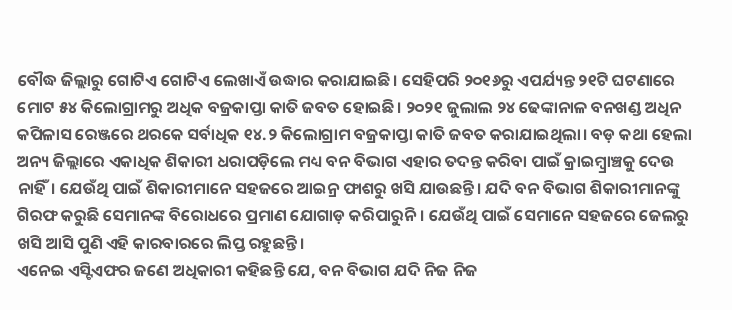ବୌଦ୍ଧ ଜିଲ୍ଲାରୁ ଗୋଟିଏ ଗୋଟିଏ ଲେଖାଏଁ ଉଦ୍ଧାର କରାଯାଇଛି। ସେହିପରି ୨୦୧୬ରୁ ଏପର୍ଯ୍ୟନ୍ତ ୨୧ଟି ଘଟଣାରେ ମୋଟ ୫୪ କିଲୋଗ୍ରାମରୁ ଅଧିକ ବଜ୍ରକାପ୍ତା କାତି ଜବତ ହୋଇଛି। ୨୦୨୧ ଜୁଲାଲ ୨୪ ଢେଙ୍କାନାଳ ବନଖଣ୍ଡ ଅଧିନ କପିଳାସ ରେଞ୍ଜରେ ଥରକେ ସର୍ବାଧିକ ୧୪.୨ କିଲୋଗ୍ରାମ ବଜ୍ରକାପ୍ତା କାତି ଜବତ କରାଯାଇଥିଲା। ବଡ଼ କଥା ହେଲା ଅନ୍ୟ ଜିଲ୍ଲାରେ ଏକାଧିକ ଶିକାରୀ ଧରାପଡ଼ିଲେ ମଧ୍ୟ ବନ ବିଭାଗ ଏହାର ତଦନ୍ତ କରିବା ପାଇଁ କ୍ରାଇମ୍ବ୍ରାଞ୍ଚକୁ ଦେଉ ନାହିଁ। ଯେଉଁଥି ପାଇଁ ଶିକାରୀମାନେ ସହଜରେ ଆଇନ୍ର ଫାଶରୁ ଖସି ଯାଉଛନ୍ତି। ଯଦି ବନ ବିଭାଗ ଶିକାରୀମାନଙ୍କୁ ଗିରଫ କରୁଛି ସେମାନଙ୍କ ବିରୋଧରେ ପ୍ରମାଣ ଯୋଗାଡ଼ କରିପାରୁନି। ଯେଉଁଥି ପାଇଁ ସେମାନେ ସହଜରେ ଜେଲରୁ ଖସି ଆସି ପୁଣି ଏହି କାରବାରରେ ଲିପ୍ତ ରହୁଛନ୍ତି।
ଏନେଇ ଏସ୍ଟିଏଫର ଜଣେ ଅଧିକାରୀ କହିଛନ୍ତି ଯେ, ବନ ବିଭାଗ ଯଦି ନିଜ ନିଜ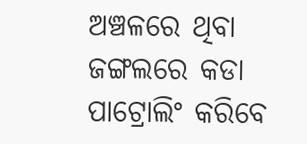ଅଞ୍ଚଳରେ ଥିବା ଜଙ୍ଗଲରେ କଡା ପାଟ୍ରୋଲିଂ କରିବେ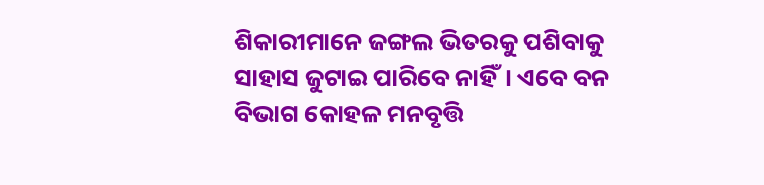ଶିକାରୀମାନେ ଜଙ୍ଗଲ ଭିତରକୁ ପଶିବାକୁ ସାହାସ ଜୁଟାଇ ପାରିବେ ନାହିଁ। ଏବେ ବନ ବିଭାଗ କୋହଳ ମନବୃତ୍ତି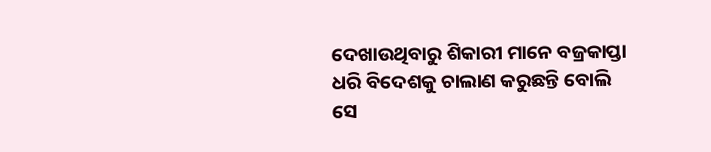ଦେଖାଉଥିବାରୁ ଶିକାରୀ ମାନେ ବଜ୍ରକାପ୍ତା ଧରି ବିଦେଶକୁ ଚାଲାଣ କରୁଛନ୍ତି ବୋଲି ସେ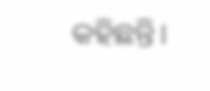କହିଛନ୍ତି।